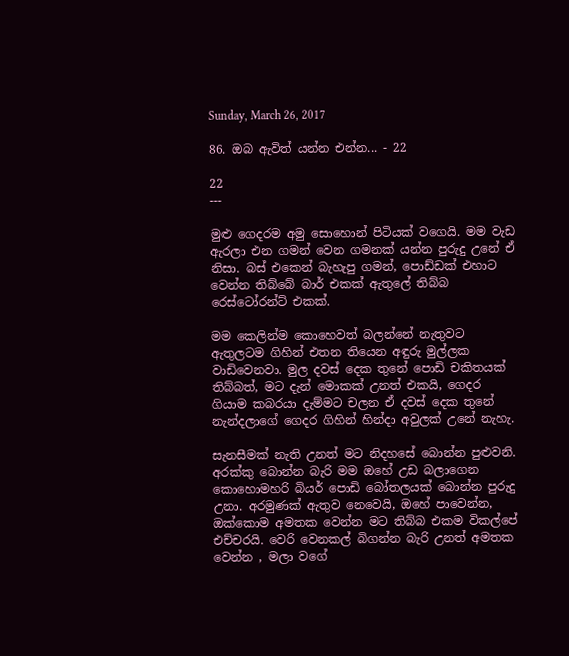Sunday, March 26, 2017

86. ඔබ ඇවිත් යන්න එන්න... - 22

22
---

මුළු ගෙදරම අමු සොහොන් පිටියක් වගෙයි. මම වැඩ ඇරලා එන ගමන් වෙන ගමනක් යන්න පුරුදු උනේ ඒ නිසා. බස් එකෙන් බැහැපු ගමන්, පොඩ්ඩක් එහාට වෙන්න තිබ්බේ බාර් එකක් ඇතුලේ තිබ්බ රෙස්ටෝරන්ට් එකක්.

මම කෙලින්ම කොහෙවත් බලන්නේ නැතුවට ඇතුලටම ගිහින් එතන තියෙන අඳුරු මුල්ලක වාඩිවෙනවා. මුල දවස් දෙක තුනේ පොඩි චකිතයක් තිබ්බත්, මට දැන් මොකක් උනත් එකයි, ගෙදර ගියාම කබරයා දැම්මට චලන ඒ දවස් දෙක තුනේ නැන්දලාගේ ගෙදර ගිහින් හින්දා අවුලක් උනේ නැහැ.

සැනසීමක් නැති උනත් මට නිදහසේ බොන්න පුළුවනි. අරක්කු බොන්න බැරි මම ඔහේ උඩ බලාගෙන කොහොමහරි බියර් පොඩි බෝතලයක් බොන්න පුරුදු උනා. අරමුණක් ඇතුව නෙවෙයි, ඔහේ පාවෙන්න, ඔක්කොම අමතක වෙන්න මට තිබ්බ එකම විකල්පේ එච්චරයි. වෙරි වෙනකල් බිගන්න බැරි උනත් අමතක වෙන්න , මලා වගේ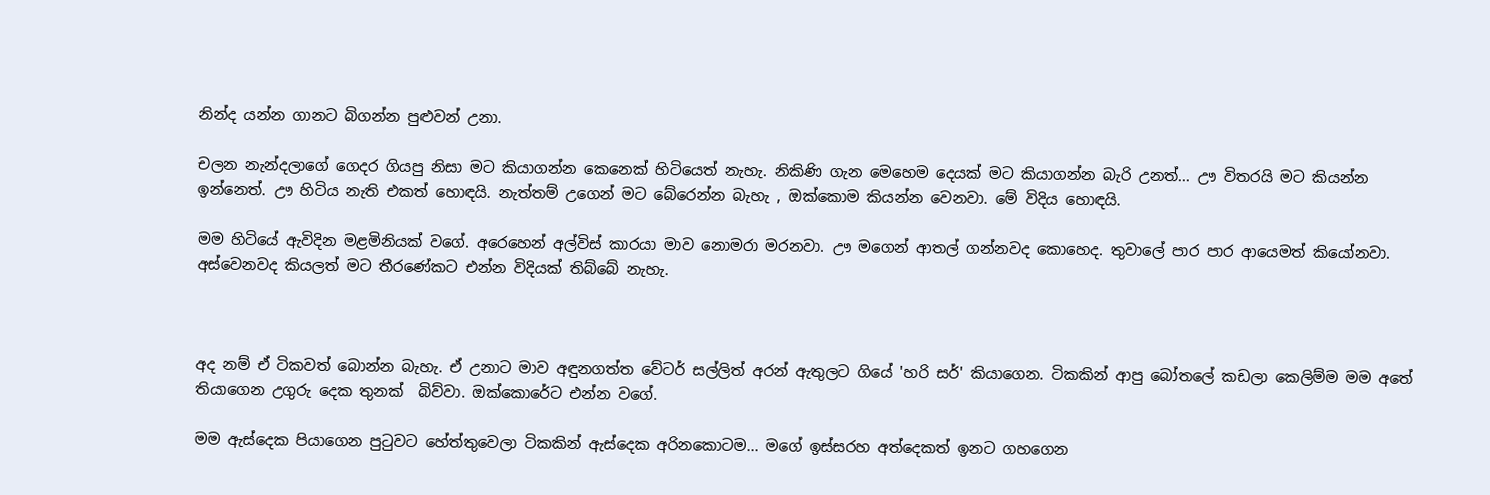නින්ද යන්න ගානට බිගන්න පුළුවන් උනා.

චලන නැන්දලාගේ ගෙදර ගියපු නිසා මට කියාගන්න කෙනෙක් හිටියෙත් නැහැ. නිකිණි ගැන මෙහෙම දෙයක් මට කියාගන්න බැරි උනත්... ඌ විතරයි මට කියන්න ඉන්නෙත්. ඌ හිටිය නැති එකත් හොඳයි. නැත්තම් උගෙන් මට බේරෙන්න බැහැ , ඔක්කොම කියන්න වෙනවා. මේ විදිය හොඳයි.

මම හිටියේ ඇවිදින මළමිනියක් වගේ. අරෙහෙන් අල්විස් කාරයා මාව නොමරා මරනවා. ඌ මගෙන් ආතල් ගන්නවද කොහෙද. තුවාලේ පාර පාර ආයෙමත් කියෝනවා. අස්වෙනවද කියලත් මට තීරණේකට එන්න විදියක් තිබ්බේ නැහැ.



අද නම් ඒ ටිකවත් බොන්න බැහැ. ඒ උනාට මාව අඳුනගත්ත වේටර් සල්ලිත් අරන් ඇතුලට ගියේ 'හරි සර්' කියාගෙන. ටිකකින් ආපු බෝතලේ කඩලා කෙලිම්ම මම අතේ තියාගෙන උගුරු දෙක තුනක්  බිව්වා. ඔක්කොරේට එන්න වගේ.

මම ඇස්දෙක පියාගෙන පුටුවට හේත්තුවෙලා ටිකකින් ඇස්දෙක අරිනකොටම... මගේ ඉස්සරහ අත්දෙකත් ඉනට ගහගෙන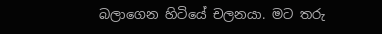බලාගෙන හිටියේ චලනයා. මට තරු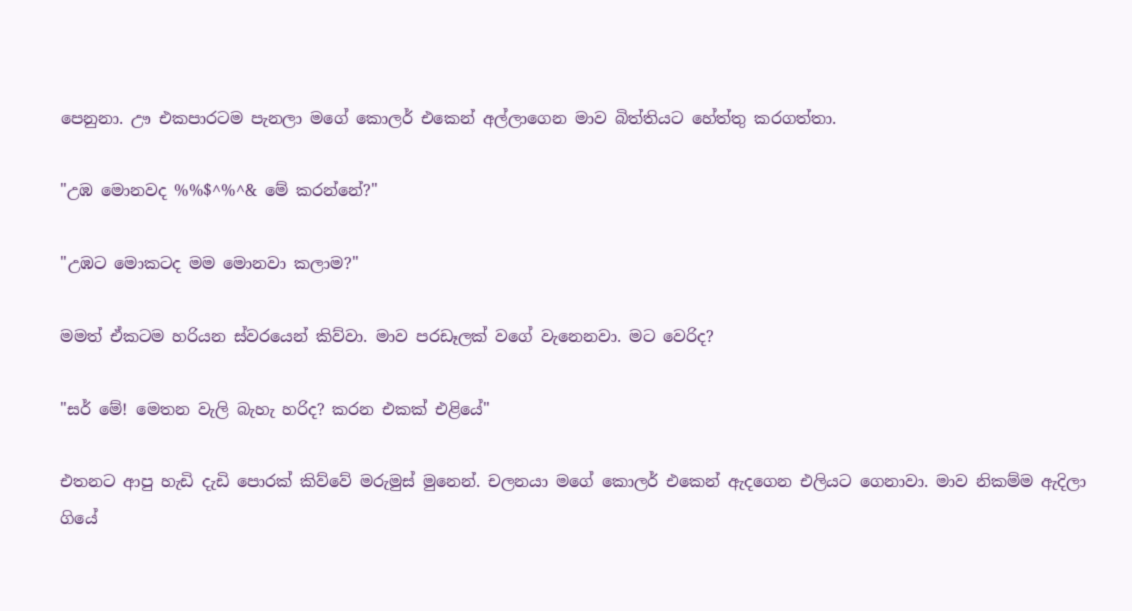පෙනුනා. ඌ එකපාරටම පැනලා මගේ කොලර් එකෙන් අල්ලාගෙන මාව බිත්තියට හේත්තු කරගත්තා.

"උඹ මොනවද %%$^%^& මේ කරන්නේ?"

"උඹට මොකටද මම මොනවා කලාම?"

මමත් ඒකටම හරියන ස්වරයෙන් කිව්වා. මාව පරඩෑලක් වගේ වැනෙනවා. මට වෙරිද?

"සර් මේ! මෙතන වැලි බැහැ හරිද? කරන එකක් එළියේ"

එතනට ආපු හැඩි දැඩි පොරක් කිව්වේ මරුමුස් මුනෙන්. චලනයා මගේ කොලර් එකෙන් ඇදගෙන එලියට ගෙනාවා. මාව නිකම්ම ඇදිලා ගියේ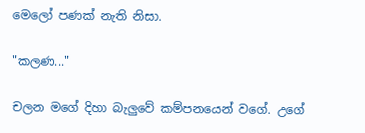මෙලෝ පණක් නැති නිසා.

"කලණ..."

චලන මගේ දිහා බැලුවේ කම්පනයෙන් වගේ. උගේ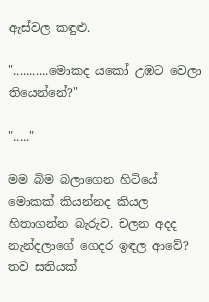ඇස්වල කඳුළු.

"...........මොකද යකෝ උඹට වෙලා තියෙන්නේ?"

"....."

මම බිම බලාගෙන හිටියේ මොකක් කියන්නද කියල හිතාගන්න බැරුව. චලන අදද නැන්දලාගේ ගෙදර ඉඳල ආවේ? තව සතියක්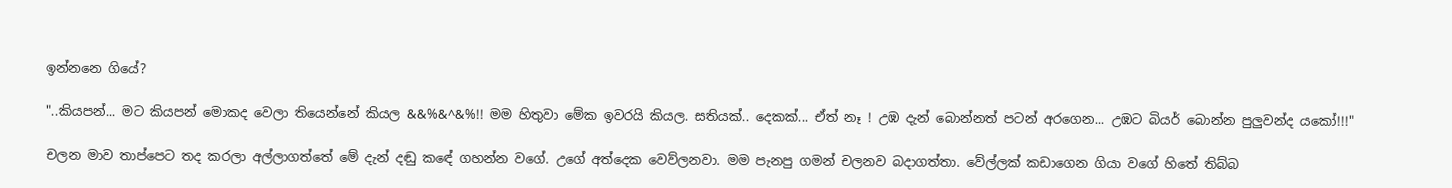ඉන්නනෙ ගියේ?

"..කියපන්... මට කියපන් මොකද වෙලා තියෙන්නේ කියල &&%&^&%!! මම හිතුවා මේක ඉවරයි කියල. සතියක්.. දෙකක්... ඒත් නෑ ! උඹ දැන් බොන්නත් පටන් අරගෙන... උඹට බියර් බොන්න පුලුවන්ද යකෝ!!!"

චලන මාව තාප්පෙට තද කරලා අල්ලාගත්තේ මේ දැන් දඬු කඳේ ගහන්න වගේ. උගේ අත්දෙක වෙව්ලනවා. මම පැනපු ගමන් චලනව බදාගත්තා. වේල්ලක් කඩාගෙන ගියා වගේ හිතේ තිබ්බ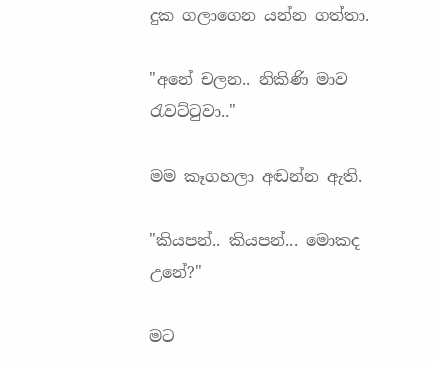දුක ගලාගෙන යන්න ගත්තා.

"අනේ චලන.. නිකිණි මාව රැවට්ටුවා.."

මම කෑගහලා අඬන්න ඇති.

"කියපන්.. කියපන්... මොකද උනේ?"

මට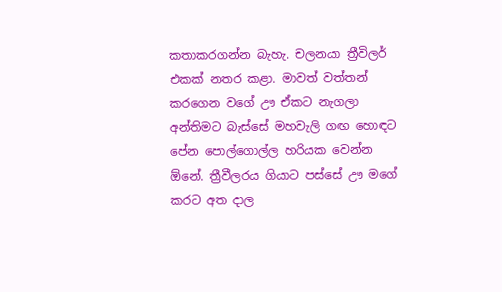කතාකරගන්න බැහැ. චලනයා ත්‍රීවිලර් එකක් නතර කළා. මාවත් වත්තන් කරගෙන වගේ ඌ ඒකට නැගලා අන්තිමට බැස්සේ මහවැලි ගඟ හොඳට පේන පොල්ගොල්ල හරියක වෙන්න ඕනේ. ත්‍රීවීලරය ගියාට පස්සේ ඌ මගේ කරට අත දාල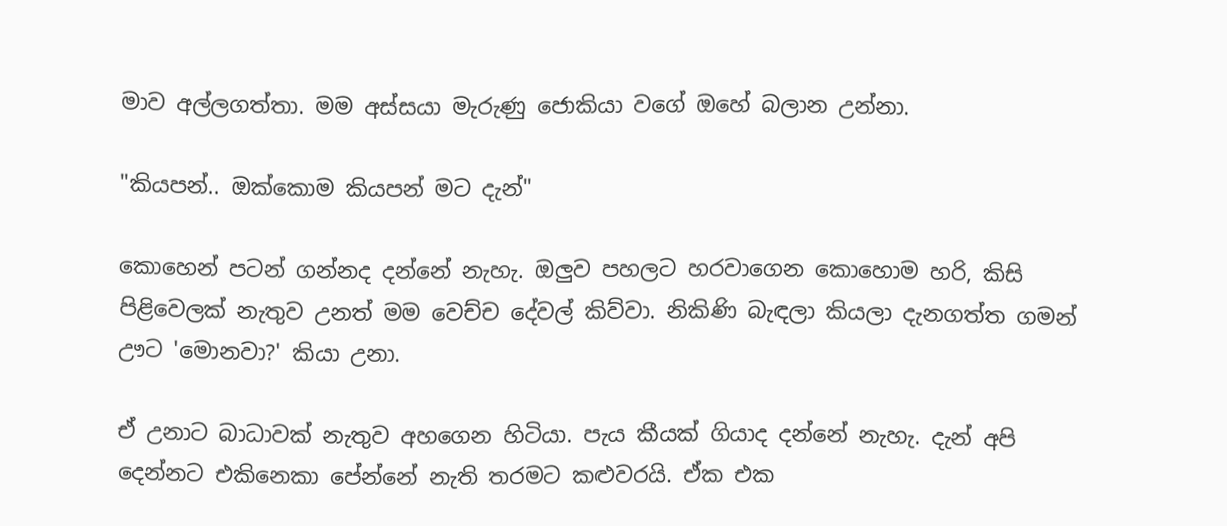මාව අල්ලගත්තා. මම අස්සයා මැරුණු ජොකියා වගේ ඔහේ බලාන උන්නා.

"කියපන්.. ඔක්කොම කියපන් මට දැන්"

කොහෙන් පටන් ගන්නද දන්නේ නැහැ. ඔලුව පහලට හරවාගෙන කොහොම හරි, කිසි පිළිවෙලක් නැතුව උනත් මම වෙච්ච දේවල් කිව්වා. නිකිණි බැඳලා කියලා දැනගත්ත ගමන් ඌට 'මොනවා?' කියා උනා.

ඒ උනාට බාධාවක් නැතුව අහගෙන හිටියා. පැය කීයක් ගියාද දන්නේ නැහැ. දැන් අපි දෙන්නට එකිනෙකා පේන්නේ නැති තරමට කළුවරයි. ඒක එක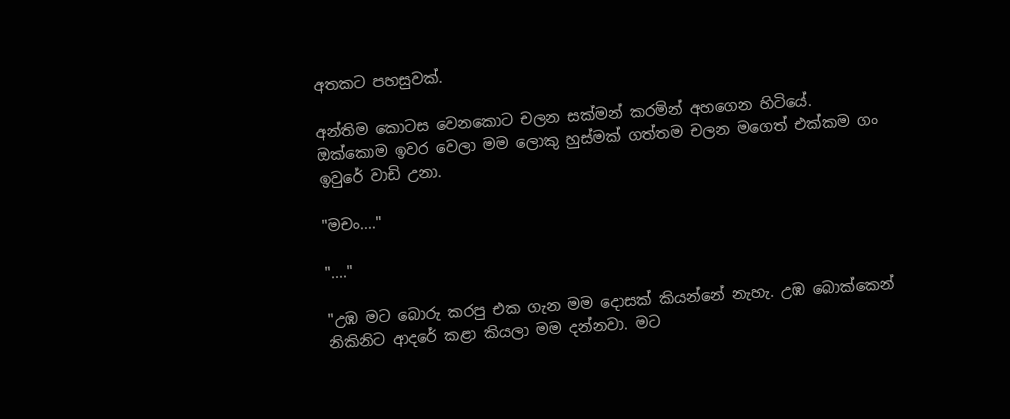අතකට පහසුවක්.

අන්තිම කොටස වෙනකොට චලන සක්මන් කරමින් අහගෙන හිටියේ. ඔක්කොම ඉවර වෙලා මම ලොකු හුස්මක් ගත්තම චලන මගෙත් එක්කම ගං ඉවුරේ වාඩි උනා.

"මචං...."

"...."

"උඹ මට බොරු කරපු එක ගැන මම දොසක් කියන්නේ නැහැ. උඹ බොක්කෙන් නිකිනිට ආදරේ කළා කියලා මම දන්නවා. මට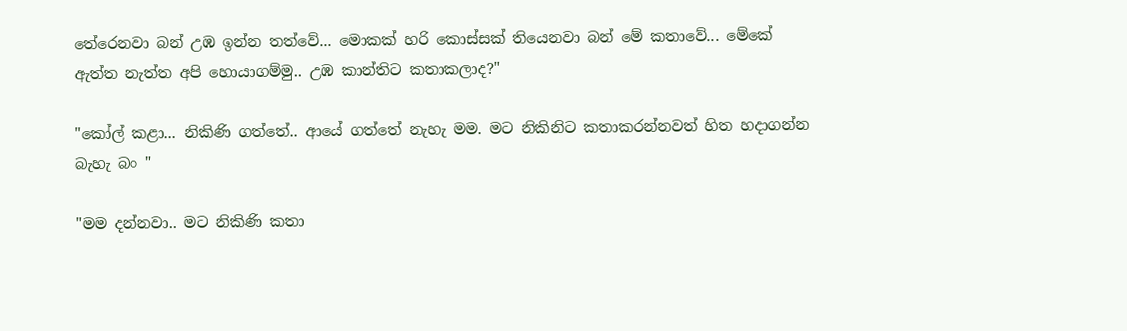තේරෙනවා බන් උඹ ඉන්න තත්වේ... මොකක් හරි කොස්සක් තියෙනවා බන් මේ කතාවේ... මේකේ ඇත්ත නැත්ත අපි හොයාගම්මු.. උඹ කාන්තිට කතාකලාද?"

"කෝල් කළා... නිකිණි ගත්තේ.. ආයේ ගත්තේ නැහැ මම. මට නිකිනිට කතාකරන්නවත් හිත හදාගන්න බැහැ බං "

"මම දන්නවා.. මට නිකිණි කතා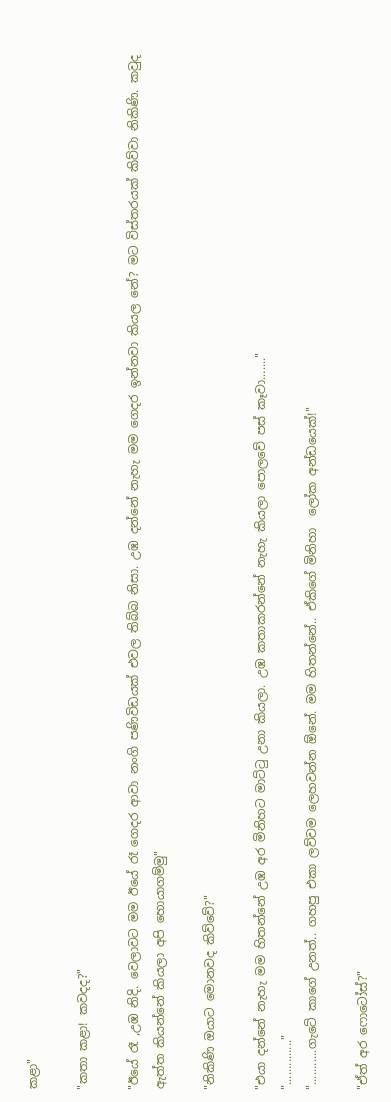කළා"

"කතා කළා! කවදද?"

"ඊයේ රෑ ,උඹ නිදි. වෙලාවට මම ඊයේ රෑ ගෙදර ආවා නංගි පණිවිඩයක් එවල තිබ්බ නිසා. උඹ දන්නේ නැහැ මම ගෙදර ඉන්නවා කියල නේ? මට විස්තරයක් කිව්වා නිකිණි. කවුද ඇත්ත කියන්නේ කියලා අපි හොයාගම්මු"

"නිකිණි ඔයාට මොනවද කිව්වේ?"

"එයා දන්නේ නැහැ මම හිතන්නේ උඹ අර මිනිහට මාට්ටු උනා කියලා. උඹ කතාකරන්නේ නැහැ කියලා පොලවේ පස් කෑවා......."
".............."
"...........ගැටේ කාගේ උනත්.. ගහපු එකා ලව්වම ලෙහවන්න ඕනේ. මම හිතන්නේ.. ඒකිගේ මිනිහා  ලෝක අන්ඩයෙක්!"

"ඒත් අර ෆොටෝස්?"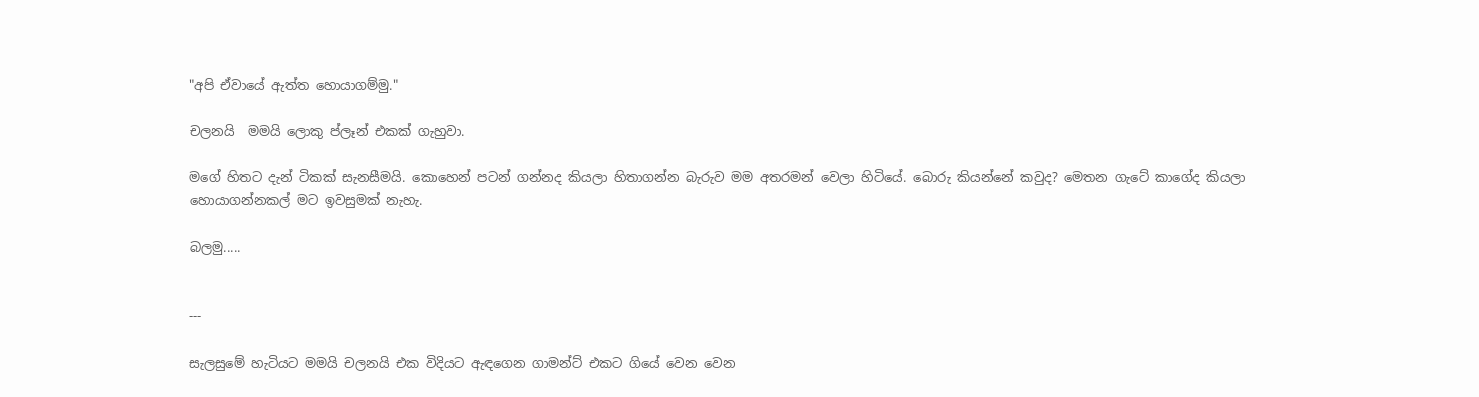"අපි ඒවායේ ඇත්ත හොයාගම්මු."

චලනයි  මමයි ලොකු ප්ලෑන් එකක් ගැහුවා.

මගේ හිතට දැන් ටිකක් සැනසීමයි. කොහෙන් පටන් ගන්නද කියලා හිතාගන්න බැරුව මම අතරමන් වෙලා හිටියේ. බොරු කියන්නේ කවුද? මෙතන ගැටේ කාගේද කියලා හොයාගන්නකල් මට ඉවසුමක් නැහැ.

බලමු.....


---

සැලසුමේ හැටියට මමයි චලනයි එක විදියට ඇඳගෙන ගාමන්ට් එකට ගියේ වෙන වෙන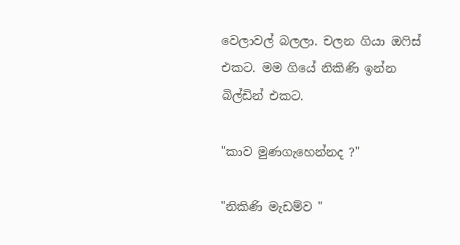වෙලාවල් බලලා. චලන ගියා ඔෆිස් එකට. මම ගියේ නිකිණි ඉන්න බිල්ඩින් එකට.

"කාව මුණගැහෙන්නද ?"

"නිකිණි මැඩම්ව "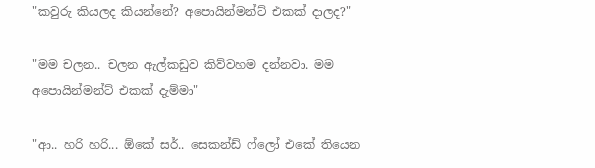"කවුරු කියලද කියන්නේ? අපොයින්මන්ට් එකක් දාලද?"

"මම චලන.. චලන ඇල්කඩුව කිව්වහම දන්නවා. මම අපොයින්මන්ට් එකක් දැම්මා"

"ආ.. හරි හරි... ඕකේ සර්.. සෙකන්ඩ් ෆ්ලෝ එකේ තියෙන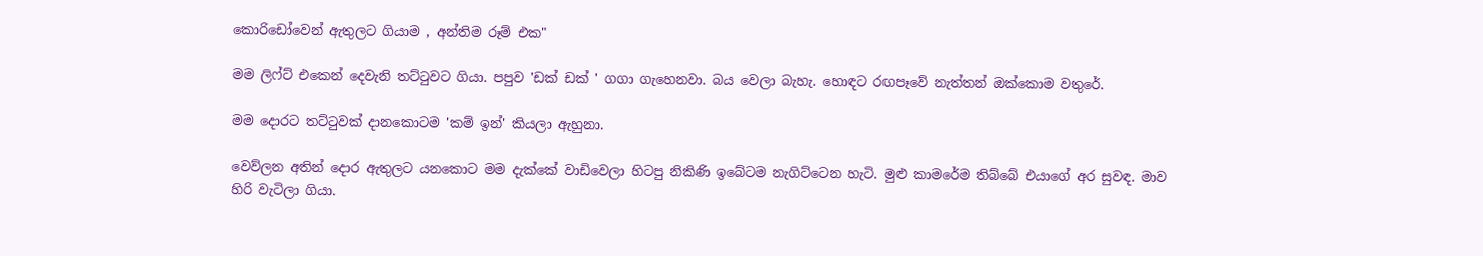කොරිඩෝවෙන් ඇතුලට ගියාම , අන්තිම රූම් එක"

මම ලිෆ්ට් එකෙන් දෙවැනි තට්ටුවට ගියා. පපුව 'ඩක් ඩක් ' ගගා ගැහෙනවා. බය වෙලා බැහැ. හොඳට රඟපෑවේ නැත්තන් ඔක්කොම වතුරේ.

මම දොරට තට්ටුවක් දානකොටම 'කම් ඉන්' කියලා ඇහුනා.

වෙව්ලන අතින් දොර ඇතුලට යනකොට මම දැක්කේ වාඩිවෙලා හිටපු නිකිණි ඉබේටම නැගිට්ටෙන හැටි. මුළු කාමරේම තිබ්බේ එයාගේ අර සුවඳ. මාව හිරි වැටිලා ගියා.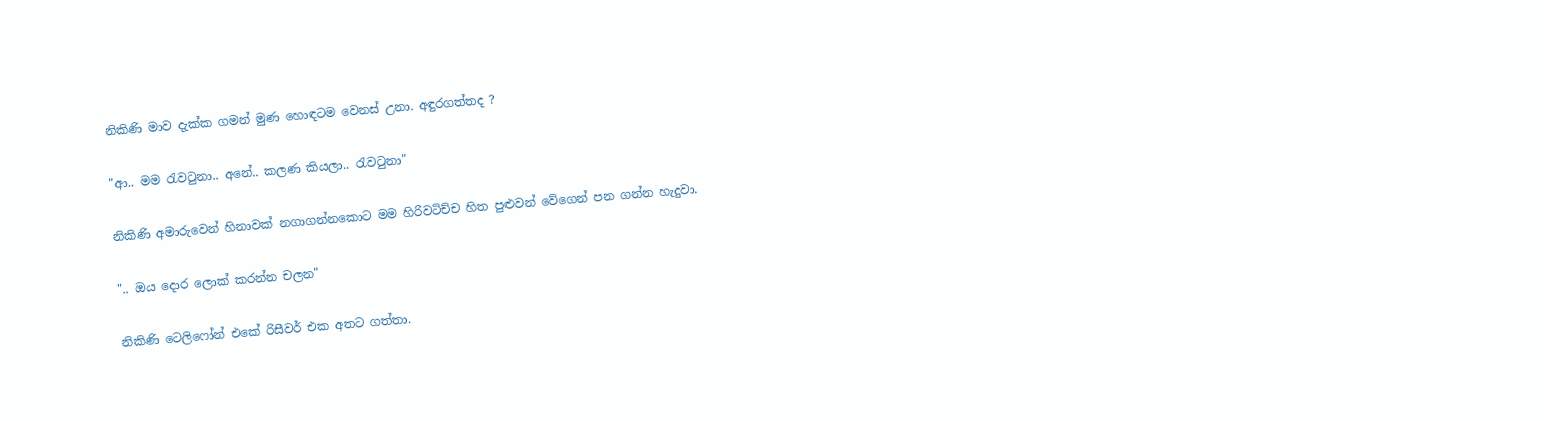නිකිණි මාව දැක්ක ගමන් මුණ හොඳටම වෙනස් උනා. අඳුරගත්තද ?

"ආ.. මම රැවටුනා.. අනේ.. කලණ කියලා.. රැවටුනා"

නිකිණි අමාරුවෙන් හිනාවක් නගාගන්නකොට මම හිරිවටිච්ච හිත පුළුවන් වේගෙන් පන ගන්න හැදුවා.

".. ඔය දොර ලොක් කරන්න චලන"

නිකිණි ටෙලිෆෝන් එකේ රිසීවර් එක අතට ගත්තා.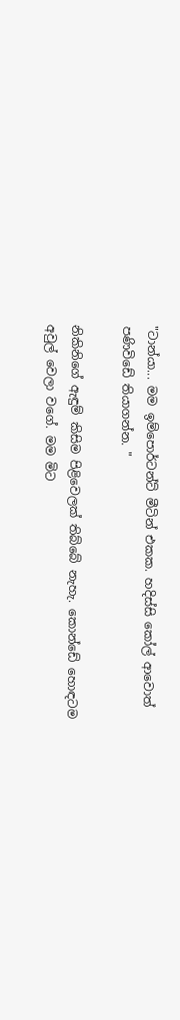"ටාන්යා... මම ඉම්පොර්ටන්ට් මීටින් එකක. හදිස්සි කෝල් ආවොත් පණිවිඩේ තියාගන්න. "

නිකිනිගේ ඇඳුම් කිසිම පිළිවෙලක් තිබ්බේ නැහැ. කොන්ඩේ හොඳටම අවුල් වෙලා වගේ. මම මිට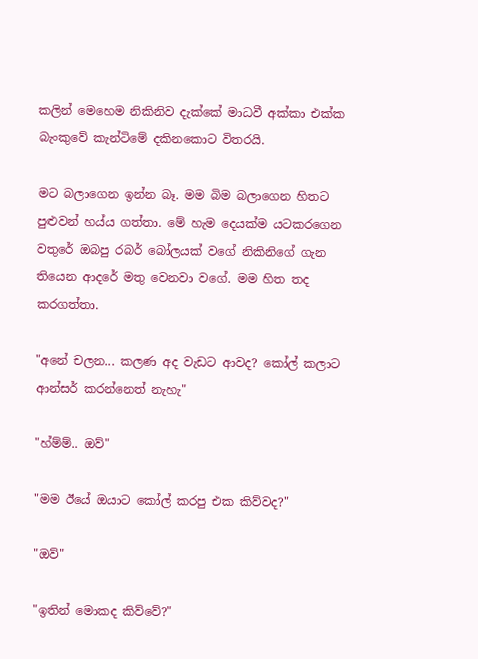කලින් මෙහෙම නිකිනිව දැක්කේ මාධවී අක්කා එක්ක බැංකුවේ කැන්ටිමේ දකිනකොට විතරයි.

මට බලාගෙන ඉන්න බෑ. මම බිම බලාගෙන හිතට පුළුවන් හය්ය ගත්තා. මේ හැම දෙයක්ම යටකරගෙන වතුරේ ඔබපු රබර් බෝලයක් වගේ නිකිනිගේ ගැන තියෙන ආදරේ මතු වෙනවා වගේ. මම හිත තද කරගත්තා.

"අනේ චලන... කලණ අද වැඩට ආවද? කෝල් කලාට ආන්සර් කරන්නෙත් නැහැ"

"හ්ම්ම්.. ඔව්"

"මම ඊයේ ඔයාට කෝල් කරපු එක කිව්වද?"

"ඔව්"

"ඉතින් මොකද කිව්වේ?"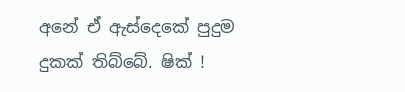අනේ ඒ ඇස්දෙකේ පුදුම දුකක් තිබ්බේ. ෂික් !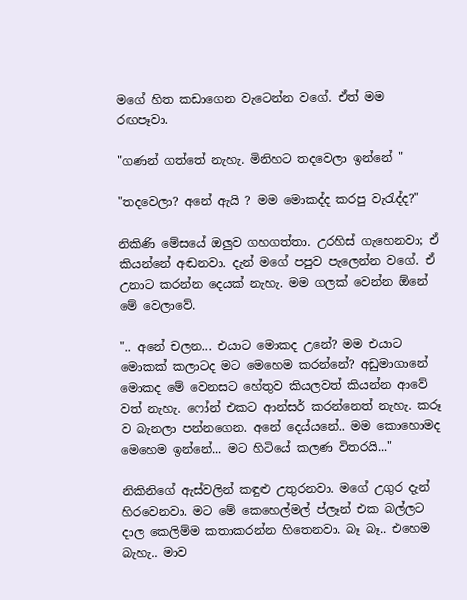මගේ හිත කඩාගෙන වැටෙන්න වගේ. ඒත් මම රඟපෑවා.

"ගණන් ගත්තේ නැහැ. මිනිහට තදවෙලා ඉන්නේ "

"තදවෙලා? අනේ ඇයි ? මම මොකද්ද කරපු වැරැද්ද?"

නිකිණි මේසයේ ඔලුව ගහගත්තා. උරහිස් ගැහෙනවා; ඒ කියන්නේ අඬනවා. දැන් මගේ පපුව පැලෙන්න වගේ. ඒ උනාට කරන්න දෙයක් නැහැ. මම ගලක් වෙන්න ඕනේ මේ වෙලාවේ.

".. අනේ චලන... එයාට මොකද උනේ? මම එයාට මොකක් කලාටද මට මෙහෙම කරන්නේ? අඩුමාගානේ මොකද මේ වෙනසට හේතුව කියලවත් කියන්න ආවේ වත් නැහැ. ෆෝන් එකට ආන්සර් කරන්නෙත් නැහැ. කරූ ව බැනලා පන්නගෙන. අනේ දෙය්යනේ.. මම කොහොමද මෙහෙම ඉන්නේ... මට හිටියේ කලණ විතරයි..."

නිකිනිගේ ඇස්වලින් කඳුළු උතුරනවා. මගේ උගුර දැන් හිරවෙනවා. මට මේ කෙහෙල්මල් ප්ලෑන් එක බල්ලට දාල කෙලිම්ම කතාකරන්න හිතෙනවා. බෑ බෑ.. එහෙම බැහැ.. මාව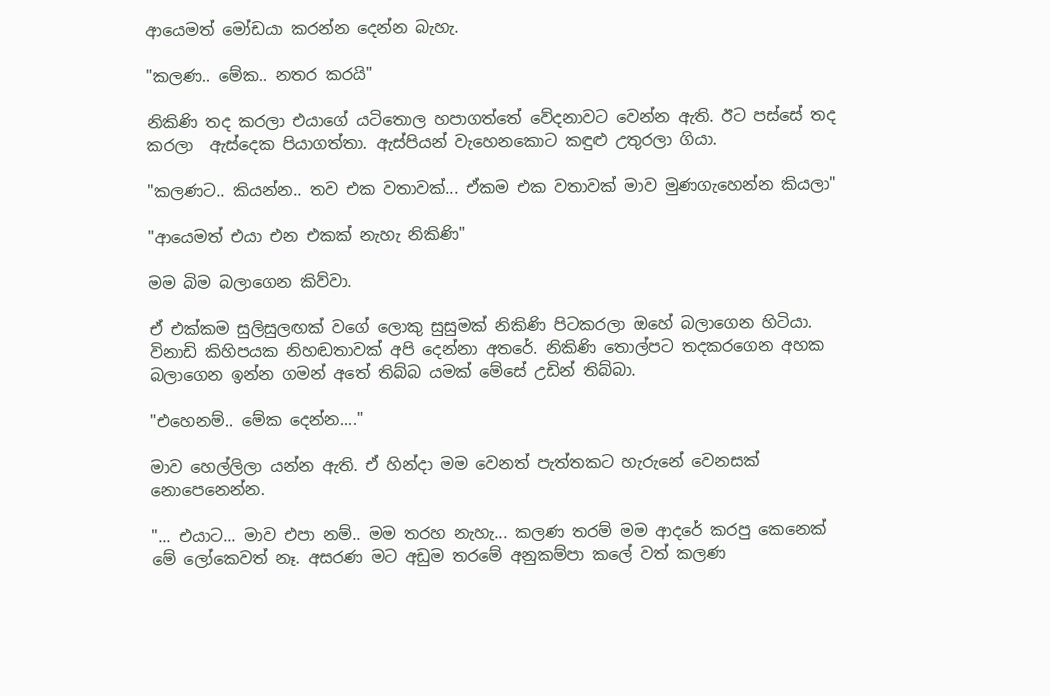ආයෙමත් මෝඩයා කරන්න දෙන්න බැහැ.

"කලණ.. මේක.. නතර කරයි"

නිකිණි තද කරලා එයාගේ යටිතොල හපාගත්තේ වේදනාවට වෙන්න ඇති. ඊට පස්සේ තද කරලා  ඇස්දෙක පියාගත්තා. ඇස්පියන් වැහෙනකොට කඳුළු උතුරලා ගියා.

"කලණට.. කියන්න.. තව එක වතාවක්... ඒකම එක වතාවක් මාව මුණගැහෙන්න කියලා"

"ආයෙමත් එයා එන එකක් නැහැ නිකිණි"

මම බිම බලාගෙන කිව්වා.

ඒ එක්කම සුලිසුලඟක් වගේ ලොකු සුසුමක් නිකිණි පිටකරලා ඔහේ බලාගෙන හිටියා. විනාඩි කිහිපයක නිහඬතාවක් අපි දෙන්නා අතරේ. නිකිණි තොල්පට තදකරගෙන අහක බලාගෙන ඉන්න ගමන් අතේ තිබ්බ යමක් මේසේ උඩින් තිබ්බා.

"එහෙනම්.. මේක දෙන්න...."

මාව හෙල්ලිලා යන්න ඇති. ඒ හින්දා මම වෙනත් පැත්තකට හැරුනේ වෙනසක් නොපෙනෙන්න.

"... එයාට... මාව එපා නම්.. මම තරහ නැහැ... කලණ තරම් මම ආදරේ කරපු කෙනෙක් මේ ලෝකෙවත් නෑ. අසරණ මට අඩුම තරමේ අනුකම්පා කලේ වත් කලණ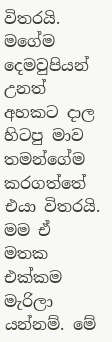විතරයි. මගේම දෙමවුපියන් උනත් අහකට දාල හිටපු මාව තමන්ගේම කරගත්තේ එයා විතරයි. මම ඒ මතක එක්කම මැරිලා යන්නම්. මේ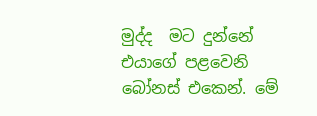මුද්ද  මට දුන්නේ එයාගේ පළවෙනි බෝනස් එකෙන්. මේ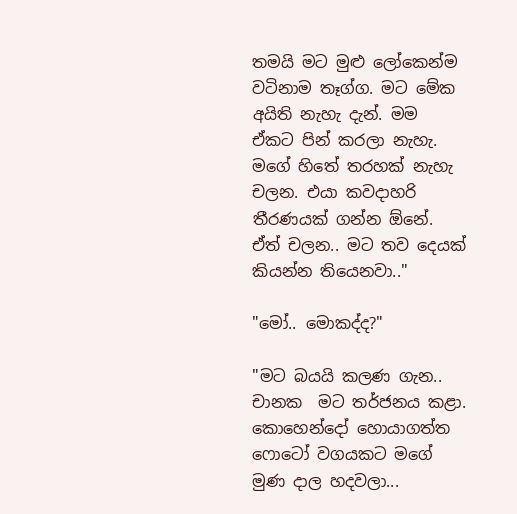තමයි මට මුළු ලෝකෙන්ම වටිනාම තෑග්ග. මට මේක අයිති නැහැ දැන්. මම ඒකට පින් කරලා නැහැ. මගේ හිතේ තරහක් නැහැ චලන. එයා කවදාහරි තීරණයක් ගන්න ඕනේ. ඒත් චලන.. මට තව දෙයක් කියන්න තියෙනවා.."

"මෝ.. මොකද්ද?"

"මට බයයි කලණ ගැන.. චානක  මට තර්ජනය කළා. කොහෙන්දෝ හොයාගත්ත ෆොටෝ වගයකට මගේ මුණ දාල හදවලා...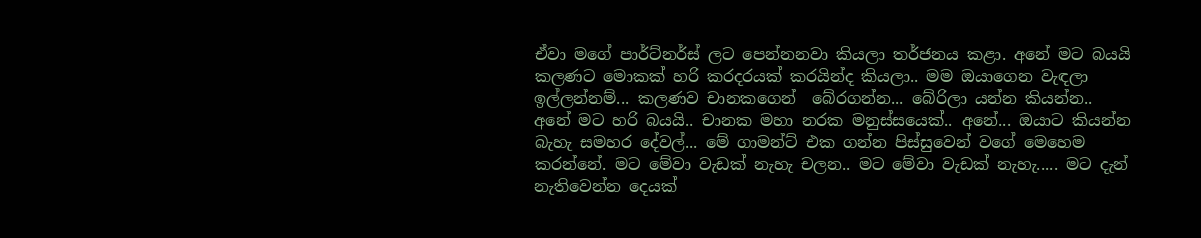ඒවා මගේ පාර්ට්නර්ස් ලට පෙන්නනවා කියලා තර්ජනය කළා. අනේ මට බයයි කලණට මොකක් හරි කරදරයක් කරයින්ද කියලා.. මම ඔයාගෙන වැඳලා ඉල්ලන්නම්... කලණව චානකගෙන්  බේරගන්න... බේරිලා යන්න කියන්න.. අනේ මට හරි බයයි.. චානක මහා නරක මනුස්සයෙක්.. අනේ... ඔයාට කියන්න බැහැ සමහර දේවල්... මේ ගාමන්ට් එක ගන්න පිස්සුවෙන් වගේ මෙහෙම කරන්නේ. මට මේවා වැඩක් නැහැ චලන.. මට මේවා වැඩක් නැහැ..... මට දැන් නැතිවෙන්න දෙයක්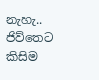නැහැ.. ජිව්තෙට කිසිම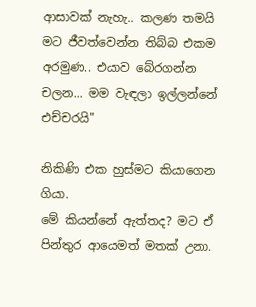ආසාවක් නැහැ.. කලණ තමයි මට ජීවත්වෙන්න තිබ්බ එකම අරමුණ.. එයාව බේරගන්න චලන... මම වැඳලා ඉල්ලන්නේ එච්චරයි"

නිකිණි එක හුස්මට කියාගෙන ගියා.
මේ කියන්නේ ඇත්තද? මට ඒ පින්තුර ආයෙමත් මතක් උනා.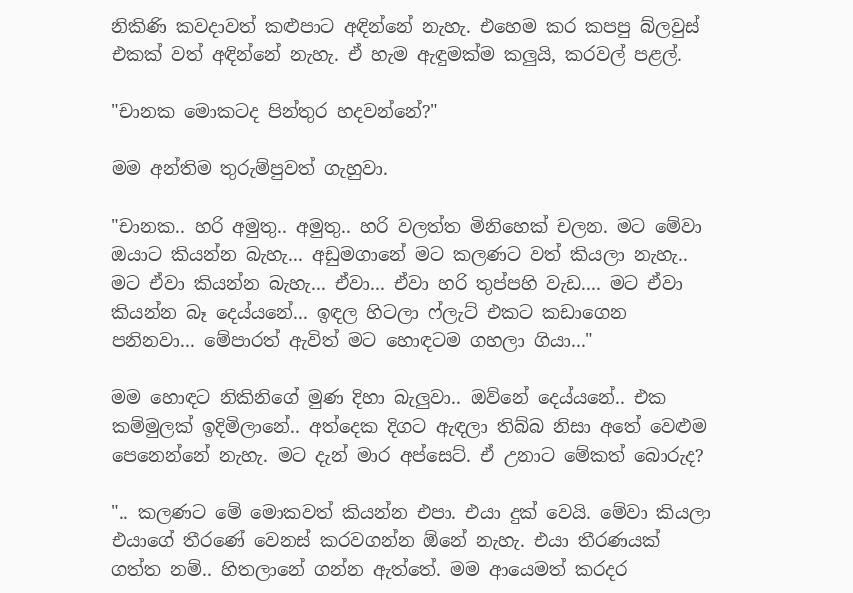නිකිණි කවදාවත් කළුපාට අඳින්නේ නැහැ. එහෙම කර කපපු බ්ලවුස් එකක් වත් අඳින්නේ නැහැ. ඒ හැම ඇඳුමක්ම කලුයි, කරවල් පළල්.

"චානක මොකටද පින්තුර හදවන්නේ?"

මම අන්තිම තුරුම්පුවත් ගැහුවා.

"චානක.. හරි අමුතු.. අමුතු.. හරි වලත්ත මිනිහෙක් චලන. මට මේවා ඔයාට කියන්න බැහැ... අඩුමගානේ මට කලණට වත් කියලා නැහැ.. මට ඒවා කියන්න බැහැ... ඒවා... ඒවා හරි තුප්පහි වැඩ.... මට ඒවා කියන්න බෑ දෙය්යනේ... ඉඳල හිටලා ෆ්ලැට් එකට කඩාගෙන පනිනවා... මේපාරත් ඇවිත් මට හොඳටම ගහලා ගියා..."

මම හොඳට නිකිනිගේ මුණ දිහා බැලුවා.. ඔව්නේ දෙය්යනේ.. එක කම්මුලක් ඉදිමිලානේ.. අත්දෙක දිගට ඇඳලා තිබ්බ නිසා අතේ වෙළුම පෙනෙන්නේ නැහැ. මට දැන් මාර අප්සෙට්. ඒ උනාට මේකත් බොරුද?

".. කලණට මේ මොකවත් කියන්න එපා. එයා දුක් වෙයි. මේවා කියලා එයාගේ තීරණේ වෙනස් කරවගන්න ඕනේ නැහැ. එයා තීරණයක් ගත්ත නම්.. හිතලානේ ගන්න ඇත්තේ. මම ආයෙමත් කරදර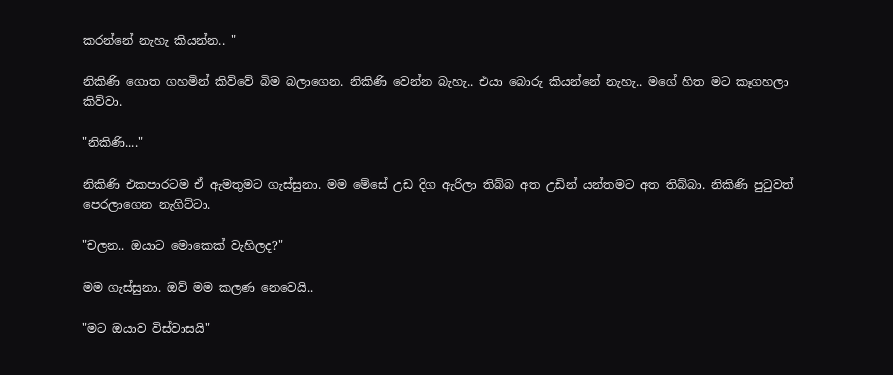කරන්නේ නැහැ කියන්න.. "

නිකිණි ගොත ගහමින් කිව්වේ බිම බලාගෙන. නිකිණි වෙන්න බැහැ.. එයා බොරු කියන්නේ නැහැ.. මගේ හිත මට කෑගහලා කිව්වා.

"නිකිණි...."

නිකිණි එකපාරටම ඒ ඇමතුමට ගැස්සුනා. මම මේසේ උඩ දිග ඇරිලා තිබ්බ අත උඩින් යන්තමට අත තිබ්බා. නිකිණි පුටුවත් පෙරලාගෙන නැගිට්ටා.

"චලන.. ඔයාට මොකෙක් වැහිලද?"

මම ගැස්සුනා. ඔව් මම කලණ නෙවෙයි..

"මට ඔයාව විස්වාසයි"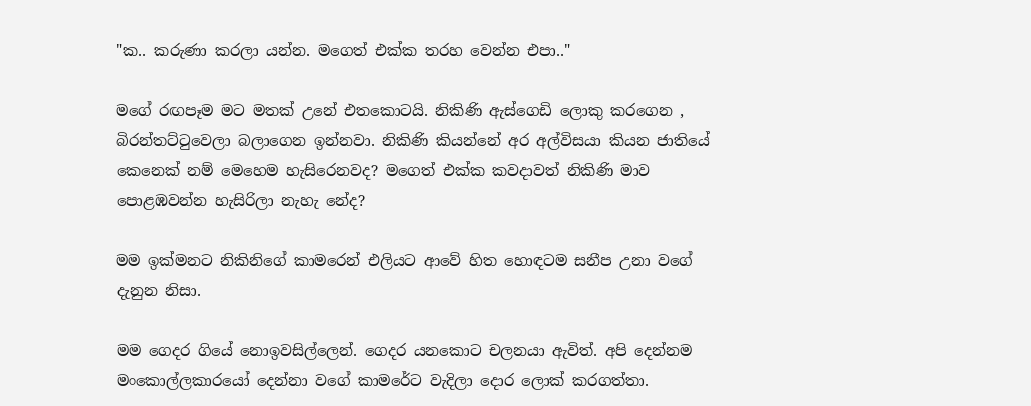"ක.. කරුණා කරලා යන්න. මගෙත් එක්ක තරහ වෙන්න එපා.."

මගේ රඟපෑම මට මතක් උනේ එතකොටයි. නිකිණි ඇස්ගෙඩි ලොකු කරගෙන , බිරන්තට්ටුවෙලා බලාගෙන ඉන්නවා. නිකිණි කියන්නේ අර අල්විසයා කියන ජාතියේ කෙනෙක් නම් මෙහෙම හැසිරෙනවද? මගෙත් එක්ක කවදාවත් නිකිණි මාව පොළඹවන්න හැසිරිලා නැහැ නේද?

මම ඉක්මනට නිකිනිගේ කාමරෙන් එලියට ආවේ හිත හොඳටම සනීප උනා වගේ දැනුන නිසා.

මම ගෙදර ගියේ නොඉවසිල්ලෙන්. ගෙදර යනකොට චලනයා ඇවිත්. අපි දෙන්නම මංකොල්ලකාරයෝ දෙන්නා වගේ කාමරේට වැදිලා දොර ලොක් කරගත්තා.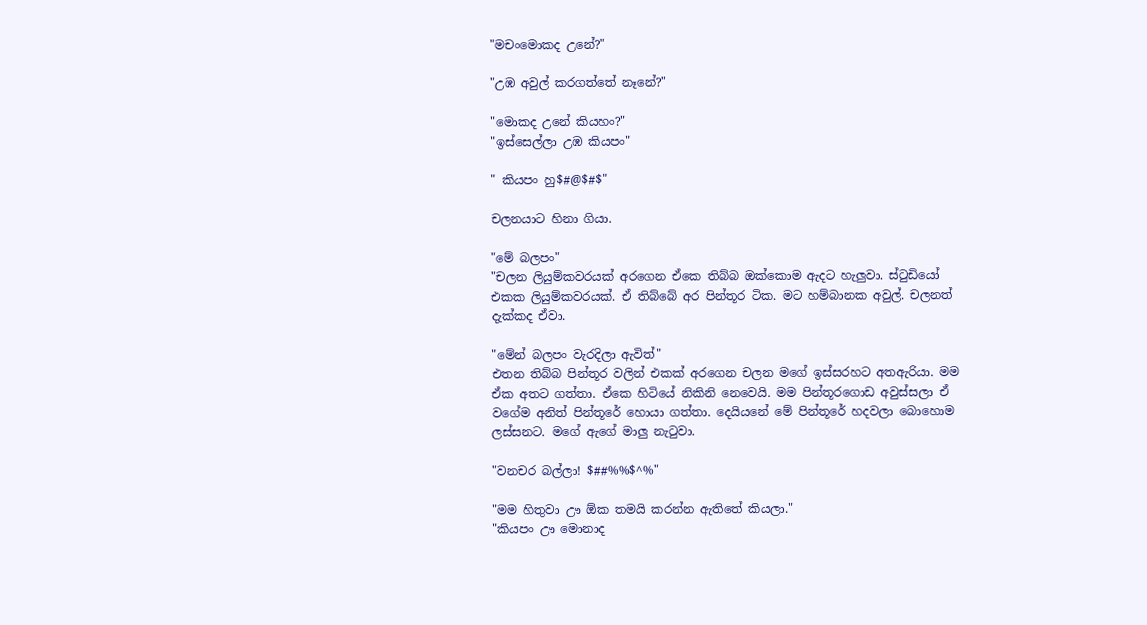"මචංමොකද උනේ?"

"උඹ අවුල් කරගත්තේ නෑනේ?"

"මොකද උනේ කියහං?"
"ඉස්සෙල්ලා උඹ කියපං"

" කියපං හු$#@$#$"

චලනයාට හිනා ගියා.

"මේ බලපං"
"චලන ලියුම්කවරයක් අරගෙන ඒකෙ තිබ්බ ඔක්කොම ඇදට හැලුවා. ස්ටුඩියෝ එකක ලියුම්කවරයක්. ඒ තිබ්බේ අර පින්තූර ටික. මට හම්බානක අවුල්. චලනත් දැක්කද ඒවා.

"මේන් බලපං වැරදිලා ඇවිත්"
එතන තිබ්බ පින්තූර වලින් එකක් අරගෙන චලන මගේ ඉස්සරහට අතඇරියා. මම ඒක අතට ගත්තා. ඒකෙ හිටියේ නිකිනි නෙවෙයි. මම පින්තූරගොඩ අවුස්සලා ඒ වගේම අනිත් පින්තූරේ හොයා ගත්තා. දෙයියනේ මේ පින්තූරේ හදවලා බොහොම  ලස්සනට. මගේ ඇගේ මාලු නැටුවා.

"වනචර බල්ලා! $##%%$^%"

"මම හිතුවා ඌ ඕක තමයි කරන්න ඇතිතේ කියලා."
"කියපං ඌ මොනාද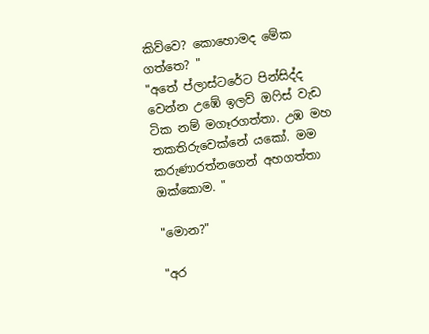කිව්වෙ? කොහොමද මේක ගත්තෙ? "
"අතේ ප්ලාස්ටරේට පින්සිද්ද වෙන්න උඹේ ඉලව් ඔෆිස් වැඩ ටික නම් මගෑරගත්තා. උඹ මහ තකතිරුවෙක්නේ යකෝ. මම කරුණාරත්නගෙන් අහගත්තා ඔක්කොම. "

"මොන?"

"අර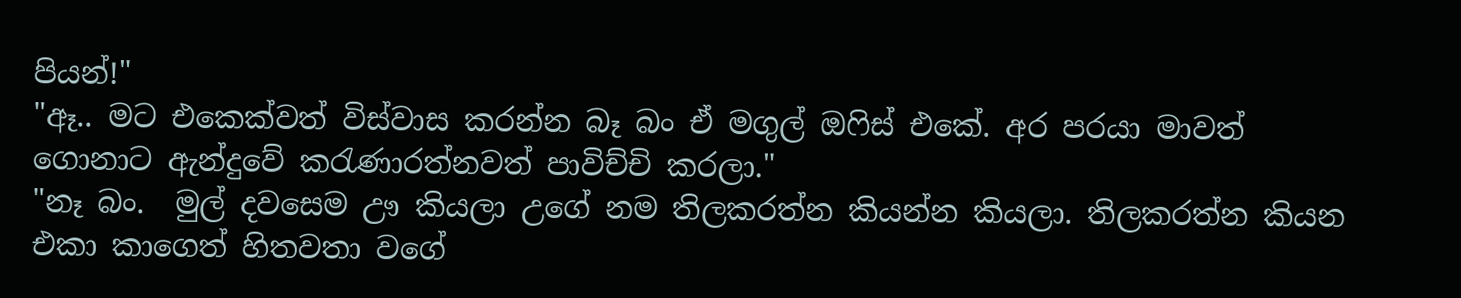පියන්!"
"ඈ.. මට එකෙක්වත් විස්වාස කරන්න බෑ බං ඒ මගුල් ඔෆිස් එකේ. අර පරයා මාවත් ගොනාට ඇන්දුවේ කරැණාරත්නවත් පාවිච්චි කරලා."
"නෑ බං.  මුල් දවසෙම ඌ කියලා උගේ නම තිලකරත්න කියන්න කියලා. තිලකරත්න කියන එකා කාගෙත් හිතවතා වගේ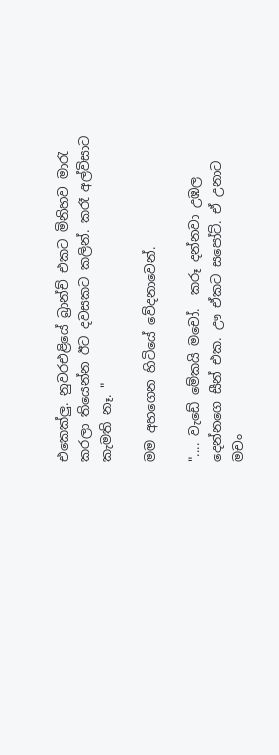එකෙක්ලු. නුවරඑළියේ බ්‍රාන්ච් එකට මිනිහව මාරැ කරලා තියෙන්න ඊට දවසකට කලින්. කරෑ අල්විසාට කැමති නෑ. "

මම අහගෙන හිටියේ වේදනාවෙන්.

".... වැඩේ මේකයි මචෝ.  කරූ දන්නවා උඹල දෙන්නගෙ සීන් එක. ඌ ඒකට සපෝට්. ඒ උනාට මචං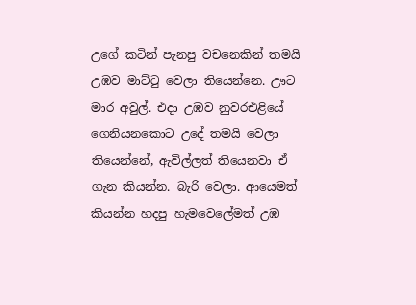උගේ කටින් පැනපු වචනෙකින් තමයි උඹව මාට්ටු වෙලා තියෙන්නෙ. ඌට මාර අවුල්. එදා උඹව නුවරඑළියේ ගෙනියනකොට උදේ තමයි වෙලා තියෙන්නේ, ඇවිල්ලත් තියෙනවා ඒ ගැන කියන්න. බැරි වෙලා. ආයෙමත් කියන්න හදපු හැමවෙලේමත් උඹ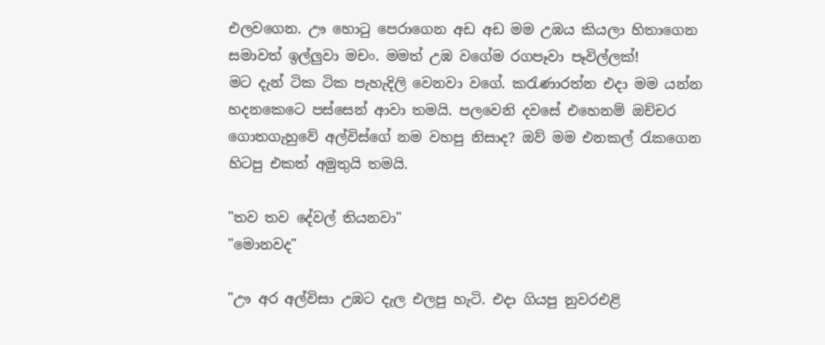එලවගෙන. ඌ හොටු පෙරාගෙන අඩ අඩ මම උඹය කියලා හිතාගෙන සමාවත් ඉල්ලුවා මචං. මමත් උඹ වගේම රගපෑවා පෑවිල්ලක්!
මට දැන් ටික ටික පැහැදිලි වෙනවා වගේ. කරැණාරත්න එදා මම යන්න හදනකෙටෙ පස්සෙන් ආවා තමයි. පලවෙනි දවසේ එහෙනම් ඔච්චර ගොතගැහුවේ අල්විස්ගේ නම වහපු නිසාද? ඔව් මම එනකල් රැකගෙන හිටපු එකත් අමුතුයි තමයි.

"තව තව දේවල් තියනවා"
"මොනවද"

"ඌ අර අල්විසා උඹට දැල එලපු හැටි. එදා ගියපු නුවරඑළි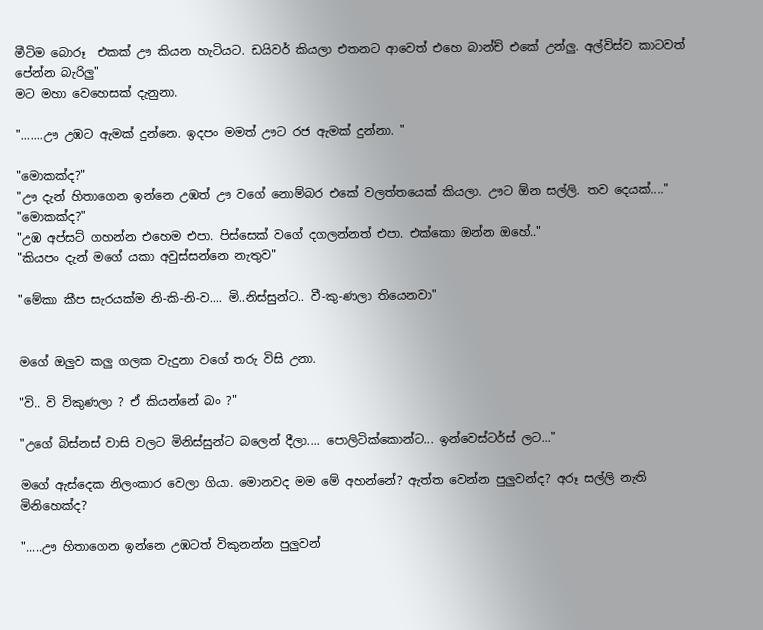මීටිම බොරූ  එකක් ඌ කියන හැටියට. ඩයිවර් කියලා එතනට ආවෙත් එහෙ බාන්ච් එකේ උන්ලු. අල්විස්ව කාටවත් පේන්න බැරිලු"
මට මහා වෙහෙසක් දැනුනා.

".......ඌ උඹට ඇමක් දුන්නෙ. ඉදපං මමත් ඌට රජ ඇමක් දුන්නා. "

"මොකක්ද?"
"ඌ දැන් හිතාගෙන ඉන්නෙ උඹත් ඌ වගේ නොම්බර එකේ වලත්තයෙක් කියලා. ඌට ඕන සල්ලි. තව දෙයක්...."
"මොකක්ද?"
"උඹ අප්සට් ගහන්න එහෙම එපා. පිස්සෙක් වගේ දගලන්නත් එපා. එක්කො ඔන්න ඔහේ.."
"කියපං දැන් මගේ යකා අවුස්සන්නෙ නැතුව"

"මේකා කීප සැරයක්ම නි-කි-නි-ව.... මි..නිස්සුන්ට.. වී-කු-ණලා තියෙනවා"


මගේ ඔලුව කලු ගලක වැදුනා වගේ තරු විසි උනා.

"වි.. වි විකුණලා ? ඒ කියන්නේ බං ?"

"උගේ බිස්නස් වාසි වලට මිනිස්සුන්ට බලෙන් දීලා.... පොලිටික්කොන්ට... ඉන්වෙස්ටර්ස් ලට..."

මගේ ඇස්දෙක නිලංකාර වෙලා ගියා. මොනවද මම මේ අහන්නේ? ඇත්ත වෙන්න පුලුවන්ද? අරූ සල්ලි නැති මිනිහෙක්ද?

".....ඌ හිතාගෙන ඉන්නෙ උඹටත් විකුනන්න පුලුවන්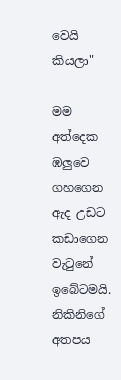වෙයි කියලා"

මම අත්දෙක ඹලුවෙ ගහගෙන ඇද උඩට කඩාගෙන වැටුනේ ඉබේටමයි.
නිකිනිගේ අතපය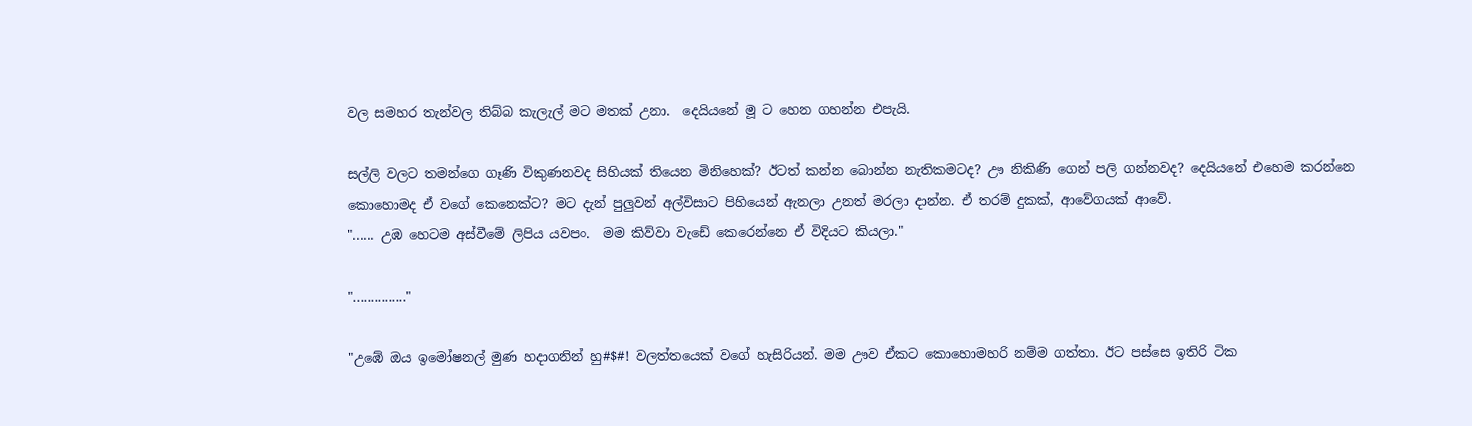වල සමහර තැන්වල තිබ්බ කැලැල් මට මතක් උනා.  දෙයියනේ මූ ට හෙන ගහන්න එපැයි.

සල්ලි වලට තමන්ගෙ ගෑණි විකුණනවද සිහියක් තියෙන මිනිහෙක්? ඊටත් කන්න බොන්න නැතිකමටද? ඌ නිකිණි ගෙන් පලි ගන්නවද? දෙයියනේ එහෙම කරන්නෙ කොහොමද ඒ වගේ කෙනෙක්ට? මට දැන් පුලුවන් අල්විසාට පිහියෙන් ඇනලා උනත් මරලා දාන්න. ඒ තරම් දුකක්, ආවේගයක් ආවේ.
"...... උඹ හෙටම අස්වීමේ ලිපිය යවපං.  මම කිව්වා වැඩේ කෙරෙන්නෙ ඒ විදියට කියලා."

"..............."

"උඹේ ඔය ඉමෝෂනල් මුණ හදාගනින් හු#$#! වලත්තයෙක් වගේ හැසිරියන්. මම ඌව ඒකට කොහොමහරි නම්ම ගත්තා. ඊට පස්සෙ ඉතිරි ටික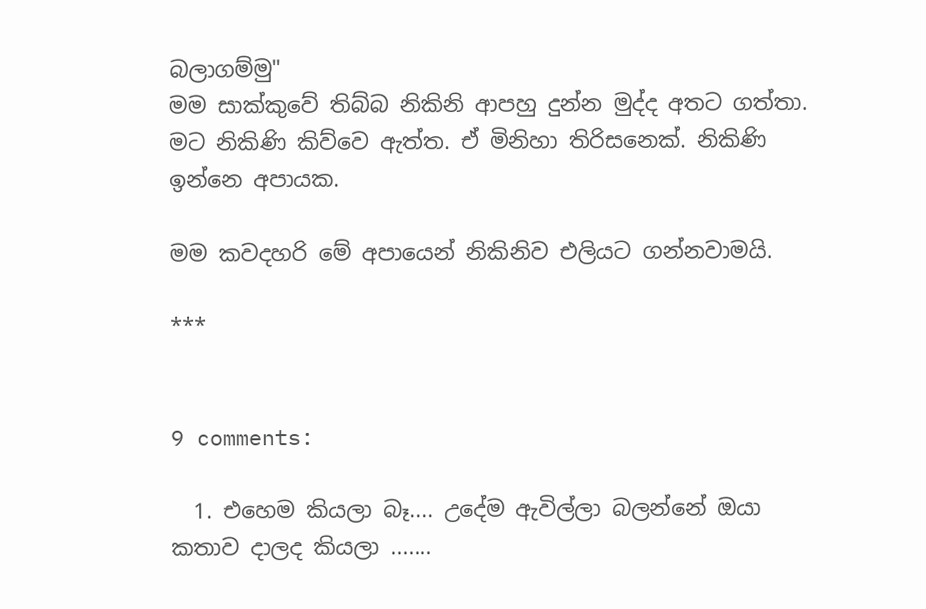බලාගම්මු"
මම සාක්කුවේ තිබ්බ නිකිනි ආපහු දුන්න මුද්ද අතට ගත්තා. මට නිකිණි කිව්වෙ ඇත්ත. ඒ මිනිහා තිරිසනෙක්. නිකිණි ඉන්නෙ අපායක.

මම කවදහරි මේ අපායෙන් නිකිනිව එලියට ගන්නවාමයි.

***


9 comments:

  1. එහෙම කියලා බෑ.... උදේම ඇවිල්ලා බලන්නේ ඔයා කතාව දාලද කියලා .......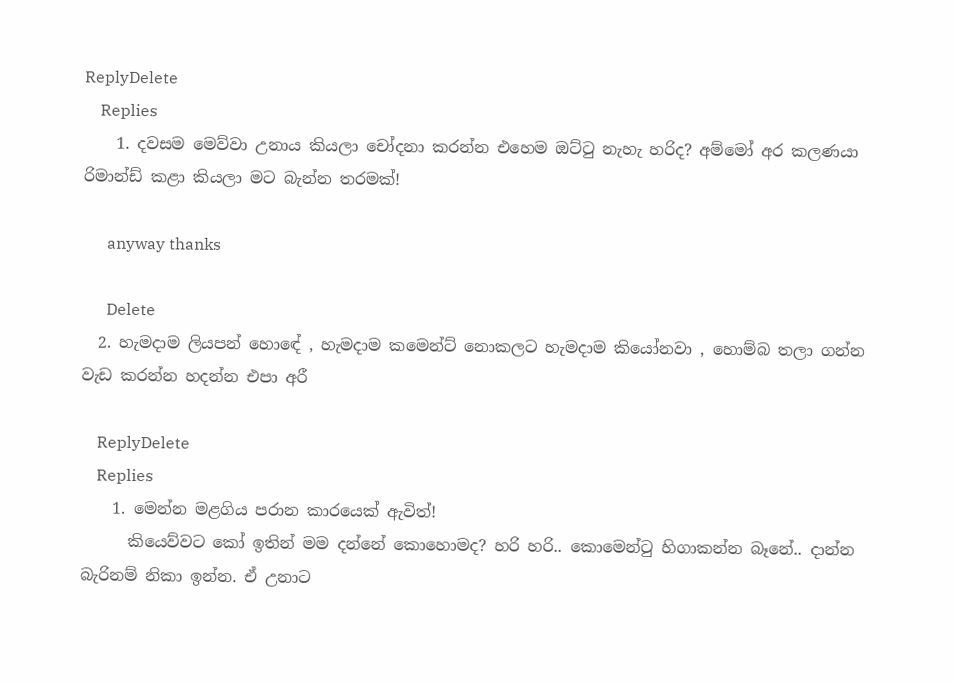ReplyDelete
    Replies
    1. දවසම මෙව්වා උනාය කියලා චෝදනා කරන්න එහෙම ඔට්ටු නැහැ හරිද? අම්මෝ අර කලණයා රිමාන්ඩ් කළා කියලා මට බැන්න තරමක්!

      anyway thanks

      Delete
  2. හැමදාම ලියපන් හොඳේ , හැමදාම කමෙන්ට් නොකලට හැමදාම කියෝනවා , හොම්බ තලා ගන්න වැඩ කරන්න හදන්න එපා අරී

    ReplyDelete
    Replies
    1. මෙන්න මළගිය පරාන කාරයෙක් ඇවිත්!
      කියෙව්වට කෝ ඉතින් මම දන්නේ කොහොමද? හරි හරි.. කොමෙන්ටු හිගාකන්න බෑනේ.. දාන්න බැරිනම් නිකා ඉන්න. ඒ උනාට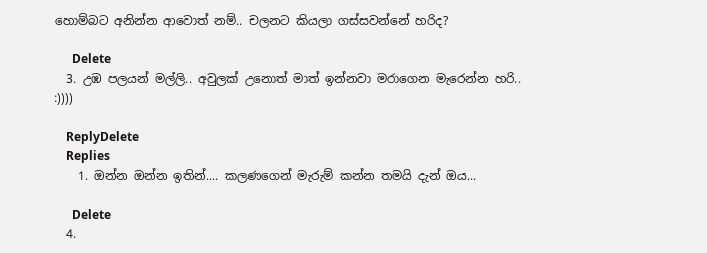හොම්බට අනින්න ආවොත් නම්.. චලනට කියලා ගස්සවන්නේ හරිද?

      Delete
  3. උඹ පලයන් මල්ලි.. අවුලක් උනොත් මාත් ඉන්නවා මරාගෙන මැරෙන්න හරි.. :))))

    ReplyDelete
    Replies
    1. ඔන්න ඔන්න ඉතින්.... කලණගෙන් මැරුම් කන්න තමයි දැන් ඔය...

      Delete
  4.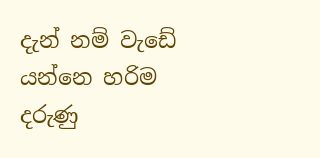දැන් නම් වැඩේ යන්නෙ හරිම දරුණු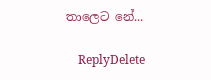තාලෙට නේ...

    ReplyDelete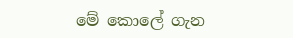මේ කොලේ ගැන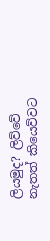ලියමුද? ලිව්වේ නැතත් කියෙව්වට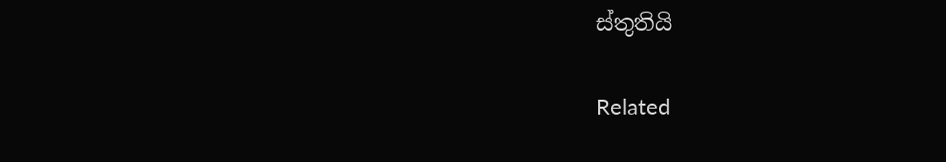ස්තුතියි

Related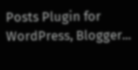Posts Plugin for WordPress, Blogger...